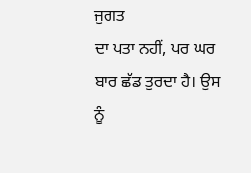ਜੁਗਤ
ਦਾ ਪਤਾ ਨਹੀਂ, ਪਰ ਘਰ ਬਾਰ ਛੱਡ ਤੁਰਦਾ ਹੈ। ਉਸ ਨੂੰ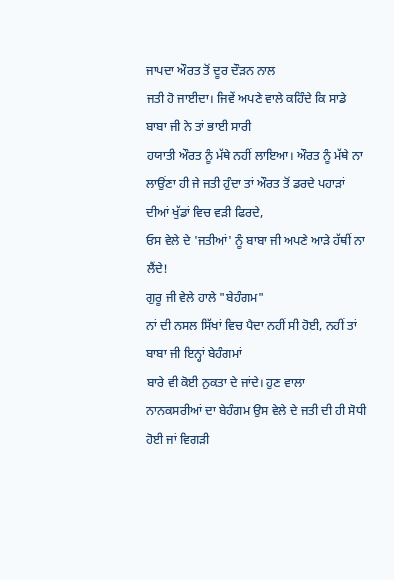ਜਾਪਦਾ ਔਰਤ ਤੋਂ ਦੂਰ ਦੌੜਨ ਨਾਲ
ਜਤੀ ਹੋ ਜਾਈਦਾ। ਜਿਵੇਂ ਅਪਣੇ ਵਾਲੇ ਕਹਿੰਦੇ ਕਿ ਸਾਡੇ ਬਾਬਾ ਜੀ ਨੇ ਤਾਂ ਭਾਈ ਸਾਰੀ
ਹਯਾਤੀ ਔਰਤ ਨੂੰ ਮੱਥੇ ਨਹੀਂ ਲਾਇਆ। ਔਰਤ ਨੂੰ ਮੱਥੇ ਨਾ
ਲਾਉਂਣਾ ਹੀ ਜੇ ਜਤੀ ਹੁੰਦਾ ਤਾਂ ਔਰਤ ਤੋਂ ਡਰਦੇ ਪਹਾੜਾਂ ਦੀਆਂ ਖੁੱਡਾਂ ਵਿਚ ਵੜੀ ਫਿਰਦੇ,
ਓਸ ਵੇਲੇ ਦੇ 'ਜਤੀਆਂ' ਨੂੰ ਬਾਬਾ ਜੀ ਅਪਣੇ ਆੜੇ ਹੱਥੀਂ ਨਾ ਲੈਂਦੇ!
ਗੁਰੂ ਜੀ ਵੇਲੇ ਹਾਲੇ "ਬੇਹੰਗਮ"
ਨਾਂ ਦੀ ਨਸਲ ਸਿੱਖਾਂ ਵਿਚ ਪੈਦਾ ਨਹੀਂ ਸੀ ਹੋਈ, ਨਹੀਂ ਤਾਂ ਬਾਬਾ ਜੀ ਇਨ੍ਹਾਂ ਬੇਹੰਗਮਾਂ
ਬਾਰੇ ਵੀ ਕੋਈ ਨੁਕਤਾ ਦੇ ਜਾਂਦੇ। ਹੁਣ ਵਾਲਾ
ਨਾਨਕਸਰੀਆਂ ਦਾ ਬੇਹੰਗਮ ਉਸ ਵੇਲੇ ਦੇ ਜਤੀ ਦੀ ਹੀ ਸੋਧੀ ਹੋਈ ਜਾਂ ਵਿਗੜੀ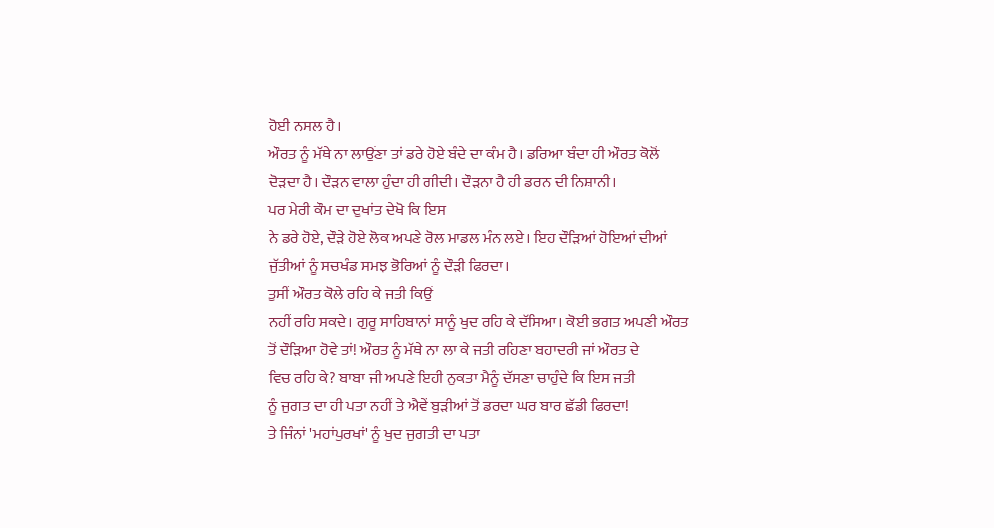ਹੋਈ ਨਸਲ ਹੈ।
ਔਰਤ ਨੂੰ ਮੱਥੇ ਨਾ ਲਾਉਂਣਾ ਤਾਂ ਡਰੇ ਹੋਏ ਬੰਦੇ ਦਾ ਕੰਮ ਹੈ। ਡਰਿਆ ਬੰਦਾ ਹੀ ਔਰਤ ਕੋਲੋਂ
ਦੋੜਦਾ ਹੈ। ਦੌੜਨ ਵਾਲਾ ਹੁੰਦਾ ਹੀ ਗੀਦੀ। ਦੌੜਨਾ ਹੈ ਹੀ ਡਰਨ ਦੀ ਨਿਸ਼ਾਨੀ।
ਪਰ ਮੇਰੀ ਕੌਮ ਦਾ ਦੁਖਾਂਤ ਦੇਖੋ ਕਿ ਇਸ
ਨੇ ਡਰੇ ਹੋਏ, ਦੌੜੇ ਹੋਏ ਲੋਕ ਅਪਣੇ ਰੋਲ ਮਾਡਲ ਮੰਨ ਲਏ। ਇਹ ਦੌੜਿਆਂ ਹੋਇਆਂ ਦੀਆਂ
ਜੁੱਤੀਆਂ ਨੂੰ ਸਚਖੰਡ ਸਮਝ ਭੋਰਿਆਂ ਨੂੰ ਦੌੜੀ ਫਿਰਦਾ।
ਤੁਸੀਂ ਔਰਤ ਕੋਲੇ ਰਹਿ ਕੇ ਜਤੀ ਕਿਉਂ
ਨਹੀਂ ਰਹਿ ਸਕਦੇ। ਗੁਰੂ ਸਾਹਿਬਾਨਾਂ ਸਾਨੂੰ ਖੁਦ ਰਹਿ ਕੇ ਦੱਸਿਆ। ਕੋਈ ਭਗਤ ਅਪਣੀ ਔਰਤ
ਤੋਂ ਦੌੜਿਆ ਹੋਵੇ ਤਾਂ! ਔਰਤ ਨੂੰ ਮੱਥੇ ਨਾ ਲਾ ਕੇ ਜਤੀ ਰਹਿਣਾ ਬਹਾਦਰੀ ਜਾਂ ਔਰਤ ਦੇ
ਵਿਚ ਰਹਿ ਕੇ? ਬਾਬਾ ਜੀ ਅਪਣੇ ਇਹੀ ਨੁਕਤਾ ਮੈਨੂੰ ਦੱਸਣਾ ਚਾਹੁੰਦੇ ਕਿ ਇਸ ਜਤੀ
ਨੂੰ ਜੁਗਤ ਦਾ ਹੀ ਪਤਾ ਨਹੀਂ ਤੇ ਐਵੇਂ ਬੁੜੀਆਂ ਤੋਂ ਡਰਦਾ ਘਰ ਬਾਰ ਛੱਡੀ ਫਿਰਦਾ!
ਤੇ ਜਿੰਨਾਂ 'ਮਹਾਂਪੁਰਖਾਂ' ਨੂੰ ਖੁਦ ਜੁਗਤੀ ਦਾ ਪਤਾ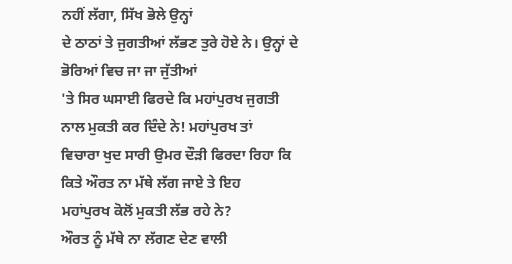ਨਹੀਂ ਲੱਗਾ, ਸਿੱਖ ਭੋਲੇ ਉਨ੍ਹਾਂ
ਦੇ ਠਾਠਾਂ ਤੇ ਜੁਗਤੀਆਂ ਲੱਭਣ ਤੁਰੇ ਹੋਏ ਨੇ। ਉਨ੍ਹਾਂ ਦੇ ਭੋਰਿਆਂ ਵਿਚ ਜਾ ਜਾ ਜੁੱਤੀਆਂ
'ਤੇ ਸਿਰ ਘਸਾਈ ਫਿਰਦੇ ਕਿ ਮਹਾਂਪੁਰਖ ਜੁਗਤੀ ਨਾਲ ਮੁਕਤੀ ਕਰ ਦਿੰਦੇ ਨੇ! ਮਹਾਂਪੁਰਖ ਤਾਂ
ਵਿਚਾਰਾ ਖੁਦ ਸਾਰੀ ਉਮਰ ਦੌੜੀ ਫਿਰਦਾ ਰਿਹਾ ਕਿ ਕਿਤੇ ਔਰਤ ਨਾ ਮੱਥੇ ਲੱਗ ਜਾਏ ਤੇ ਇਹ
ਮਹਾਂਪੁਰਖ ਕੋਲੋਂ ਮੁਕਤੀ ਲੱਭ ਰਹੇ ਨੇ?
ਔਰਤ ਨੂੰ ਮੱਥੇ ਨਾ ਲੱਗਣ ਦੇਣ ਵਾਲੀ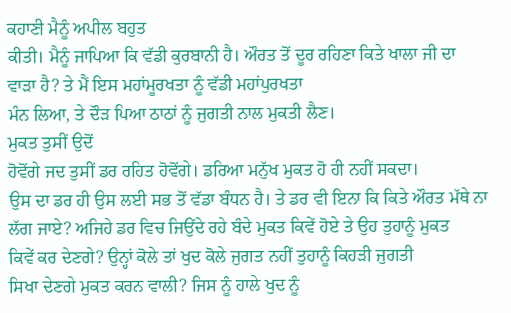ਕਹਾਣੀ ਮੈਨੂੰ ਅਪੀਲ ਬਹੁਤ
ਕੀਤੀ। ਮੈਨੂੰ ਜਾਪਿਆ ਕਿ ਵੱਡੀ ਕੁਰਬਾਨੀ ਹੈ। ਔਰਤ ਤੋਂ ਦੂਰ ਰਹਿਣਾ ਕਿਤੇ ਖਾਲਾ ਜੀ ਦਾ
ਵਾੜਾ ਹੈ? ਤੇ ਮੈਂ ਇਸ ਮਹਾਂਮੂਰਖਤਾ ਨੂੰ ਵੱਡੀ ਮਹਾਂਪੁਰਖਤਾ
ਮੰਨ ਲਿਆ, ਤੇ ਦੌੜ ਪਿਆ ਠਾਠਾਂ ਨੂੰ ਜੁਗਤੀ ਨਾਲ ਮੁਕਤੀ ਲੈਣ।
ਮੁਕਤ ਤੁਸੀਂ ਉਦੋਂ
ਹੋਵੋਂਗੇ ਜਦ ਤੁਸੀਂ ਡਰ ਰਹਿਤ ਹੋਵੋਂਗੇ। ਡਰਿਆ ਮਨੁੱਖ ਮੁਕਤ ਹੋ ਹੀ ਨਹੀਂ ਸਕਦਾ।
ਉਸ ਦਾ ਡਰ ਹੀ ਉਸ ਲਈ ਸਭ ਤੋਂ ਵੱਡਾ ਬੰਧਨ ਹੈ। ਤੇ ਡਰ ਵੀ ਇਨਾ ਕਿ ਕਿਤੇ ਔਰਤ ਮੱਥੇ ਨਾ
ਲੱਗ ਜਾਏ? ਅਜਿਹੇ ਡਰ ਵਿਚ ਜਿਉਂਦੇ ਰਹੇ ਬੰਦੇ ਮੁਕਤ ਕਿਵੇਂ ਹੋਏ ਤੇ ਉਹ ਤੁਹਾਨੂੰ ਮੁਕਤ
ਕਿਵੇਂ ਕਰ ਦੇਣਗੇ? ਉਨ੍ਹਾਂ ਕੋਲੇ ਤਾਂ ਖੁਦ ਕੋਲੇ ਜੁਗਤ ਨਹੀਂ ਤੁਹਾਨੂੰ ਕਿਹੜੀ ਜੁਗਤੀ
ਸਿਖਾ ਦੇਣਗੇ ਮੁਕਤ ਕਰਨ ਵਾਲੀ? ਜਿਸ ਨੂੰ ਹਾਲੇ ਖੁਦ ਨੂੰ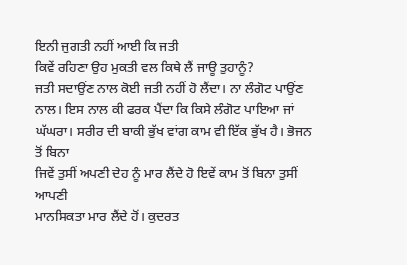ਇਨੀ ਜੁਗਤੀ ਨਹੀਂ ਆਈ ਕਿ ਜਤੀ
ਕਿਵੇਂ ਰਹਿਣਾ ਉਹ ਮੁਕਤੀ ਵਲ ਕਿਥੇ ਲੈਂ ਜਾਊ ਤੁਹਾਨੂੰ?
ਜਤੀ ਸਦਾਉਂਣ ਨਾਲ ਕੋਈ ਜਤੀ ਨਹੀਂ ਹੋ ਲੈਂਦਾ। ਨਾ ਲੰਗੋਟ ਪਾਉਂਣ
ਨਾਲ। ਇਸ ਨਾਲ ਕੀ ਫਰਕ ਪੈਂਦਾ ਕਿ ਕਿਸੇ ਲੰਗੋਟ ਪਾਇਆ ਜਾਂ
ਘੱਘਰਾ। ਸਰੀਰ ਦੀ ਬਾਕੀ ਭੁੱਖ ਵਾਂਗ ਕਾਮ ਵੀ ਇੱਕ ਭੁੱਖ ਹੈ। ਭੋਜਨ ਤੋਂ ਬਿਨਾ
ਜਿਵੇਂ ਤੁਸੀਂ ਅਪਣੀ ਦੇਹ ਨੂੰ ਮਾਰ ਲੈਂਦੇ ਹੋ ਇਵੇਂ ਕਾਮ ਤੋਂ ਬਿਨਾ ਤੁਸੀਂ ਆਪਣੀ
ਮਾਨਸਿਕਤਾ ਮਾਰ ਲੈਂਦੇ ਹੋਂ। ਕੁਦਰਤ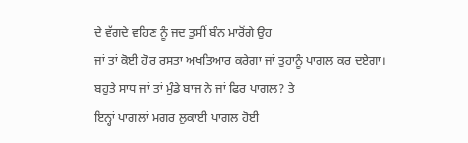ਦੇ ਵੱਗਦੇ ਵਹਿਣ ਨੂੰ ਜਦ ਤੁਸੀਂ ਬੰਨ ਮਾਰੋਂਗੇ ਉਹ
ਜਾਂ ਤਾਂ ਕੋਈ ਹੋਰ ਰਸਤਾ ਅਖਤਿਆਰ ਕਰੇਗਾ ਜਾਂ ਤੁਹਾਨੂੰ ਪਾਗਲ ਕਰ ਦਏਗਾ।
ਬਹੁਤੇ ਸਾਧ ਜਾਂ ਤਾਂ ਮੁੰਡੇ ਬਾਜ ਨੇ ਜਾਂ ਫਿਰ ਪਾਗਲ? ਤੇ
ਇਨ੍ਹਾਂ ਪਾਗਲਾਂ ਮਗਰ ਲੁਕਾਈ ਪਾਗਲ ਹੋਈ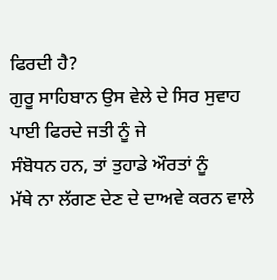ਫਿਰਦੀ ਹੈ?
ਗੁਰੂ ਸਾਹਿਬਾਨ ਉਸ ਵੇਲੇ ਦੇ ਸਿਰ ਸੁਵਾਹ ਪਾਈ ਫਿਰਦੇ ਜਤੀ ਨੂੰ ਜੇ
ਸੰਬੋਧਨ ਹਨ, ਤਾਂ ਤੁਹਾਡੇ ਔਰਤਾਂ ਨੂੰ
ਮੱਥੇ ਨਾ ਲੱਗਣ ਦੇਣ ਦੇ ਦਾਅਵੇ ਕਰਨ ਵਾਲੇ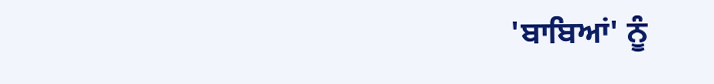'ਬਾਬਿਆਂ' ਨੂੰ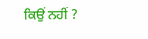ਕਿਉਂ ਨਹੀਂ ?